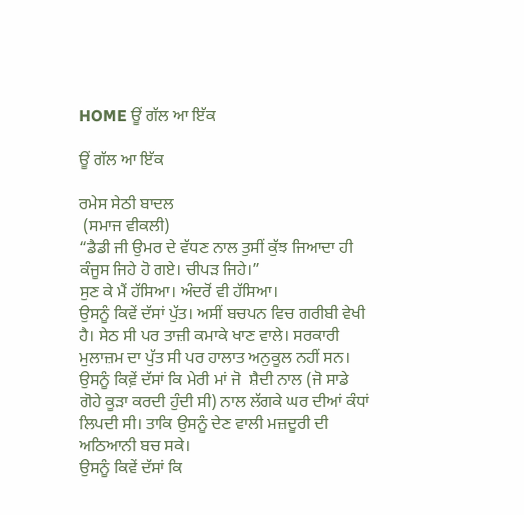HOME ਊਂ ਗੱਲ ਆ ਇੱਕ

ਊਂ ਗੱਲ ਆ ਇੱਕ

ਰਮੇਸ ਸੇਠੀ ਬਾਦਲ
 (ਸਮਾਜ ਵੀਕਲੀ)
“ਡੈਡੀ ਜੀ ਉਮਰ ਦੇ ਵੱਧਣ ਨਾਲ ਤੁਸੀਂ ਕੁੱਝ ਜਿਆਦਾ ਹੀ ਕੰਜੂਸ ਜਿਹੇ ਹੋ ਗਏ। ਚੀਪੜ ਜਿਹੇ।”
ਸੁਣ ਕੇ ਮੈਂ ਹੱਸਿਆ। ਅੰਦਰੋਂ ਵੀ ਹੱਸਿਆ।
ਉਸਨੂੰ ਕਿਵੇਂ ਦੱਸਾਂ ਪੁੱਤ। ਅਸੀਂ ਬਚਪਨ ਵਿਚ ਗਰੀਬੀ ਵੇਖੀ ਹੈ। ਸੇਠ ਸੀ ਪਰ ਤਾਜ਼ੀ ਕਮਾਕੇ ਖਾਣ ਵਾਲੇ। ਸਰਕਾਰੀ ਮੁਲਾਜ਼ਮ ਦਾ ਪੁੱਤ ਸੀ ਪਰ ਹਾਲਾਤ ਅਨੁਕੂਲ ਨਹੀਂ ਸਨ।
ਉਸਨੂੰ ਕਿਵ਼ੇਂ ਦੱਸਾਂ ਕਿ ਮੇਰੀ ਮਾਂ ਜੋ  ਸ਼ੈਦੀ ਨਾਲ (ਜੋ ਸਾਡੇ ਗੋਹੇ ਕੂੜਾ ਕਰਦੀ ਹੁੰਦੀ ਸੀ) ਨਾਲ ਲੱਗਕੇ ਘਰ ਦੀਆਂ ਕੰਧਾਂ ਲਿਪਦੀ ਸੀ। ਤਾਕਿ ਉਸਨੂੰ ਦੇਣ ਵਾਲੀ ਮਜ਼ਦੂਰੀ ਦੀ ਅਠਿਆਨੀ ਬਚ ਸਕੇ।
ਉਸਨੂੰ ਕਿਵੇਂ ਦੱਸਾਂ ਕਿ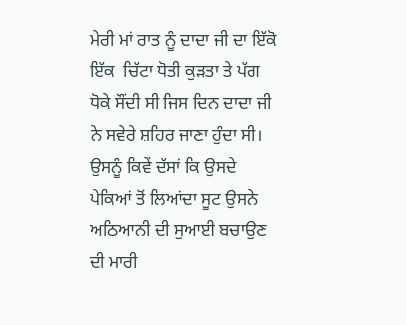ਮੇਰੀ ਮਾਂ ਰਾਤ ਨੂੰ ਦਾਦਾ ਜੀ ਦਾ ਇੱਕੋ ਇੱਕ  ਚਿੱਟਾ ਧੋਤੀ ਕੁੜਤਾ ਤੇ ਪੱਗ ਧੋਕੇ ਸੌਂਦੀ ਸੀ ਜਿਸ ਦਿਨ ਦਾਦਾ ਜੀ ਨੇ ਸਵੇਰੇ ਸ਼ਹਿਰ ਜਾਣਾ ਹੁੰਦਾ ਸੀ।
ਉਸਨੂੰ ਕਿਵੇਂ ਦੱਸਾਂ ਕਿ ਉਸਦੇ ਪੇਕਿਆਂ ਤੋਂ ਲਿਆਂਦਾ ਸੂਟ ਉਸਨੇ ਅਠਿਆਨੀ ਦੀ ਸੁਆਈ ਬਚਾਉਣ ਦੀ ਮਾਰੀ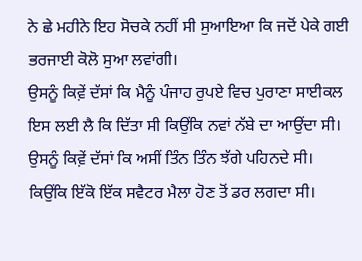ਨੇ ਛੇ ਮਹੀਨੇ ਇਹ ਸੋਚਕੇ ਨਹੀਂ ਸੀ ਸੁਆਇਆ ਕਿ ਜਦੋਂ ਪੇਕੇ ਗਈ ਭਰਜਾਈ ਕੋਲੋ ਸੁਆ ਲਵਾਂਗੀ।
ਉਸਨੂੰ ਕਿਵ਼ੇਂ ਦੱਸਾਂ ਕਿ ਮੈਨੂੰ ਪੰਜਾਹ ਰੁਪਏ ਵਿਚ ਪੁਰਾਣਾ ਸਾਈਕਲ ਇਸ ਲਈ ਲੈ ਕਿ ਦਿੱਤਾ ਸੀ ਕਿਉਂਕਿ ਨਵਾਂ ਨੱਬੇ ਦਾ ਆਉਂਦਾ ਸੀ।
ਉਸਨੂੰ ਕਿਵ਼ੇਂ ਦੱਸਾਂ ਕਿ ਅਸੀਂ ਤਿੰਨ ਤਿੰਨ ਝੱਗੇ ਪਹਿਨਦੇ ਸੀ। ਕਿਉਂਕਿ ਇੱਕੋ ਇੱਕ ਸਵੈਟਰ ਮੈਲਾ ਹੋਣ ਤੋਂ ਡਰ ਲਗਦਾ ਸੀ।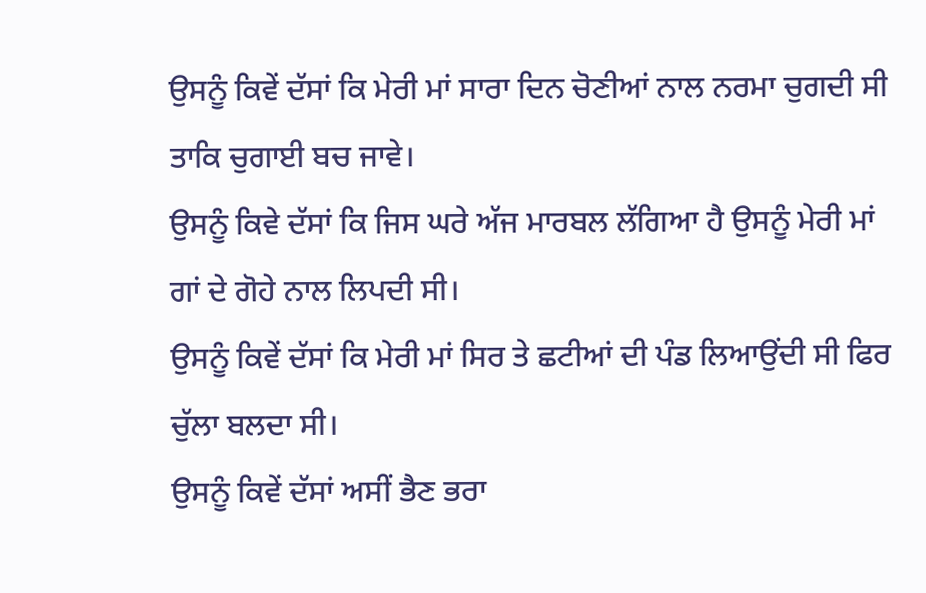ਉਸਨੂੰ ਕਿਵੇਂ ਦੱਸਾਂ ਕਿ ਮੇਰੀ ਮਾਂ ਸਾਰਾ ਦਿਨ ਚੋਣੀਆਂ ਨਾਲ ਨਰਮਾ ਚੁਗਦੀ ਸੀ ਤਾਕਿ ਚੁਗਾਈ ਬਚ ਜਾਵੇ।
ਉਸਨੂੰ ਕਿਵੇ ਦੱਸਾਂ ਕਿ ਜਿਸ ਘਰੇ ਅੱਜ ਮਾਰਬਲ ਲੱਗਿਆ ਹੈ ਉਸਨੂੰ ਮੇਰੀ ਮਾਂ ਗਾਂ ਦੇ ਗੋਹੇ ਨਾਲ ਲਿਪਦੀ ਸੀ।
ਉਸਨੂੰ ਕਿਵੇਂ ਦੱਸਾਂ ਕਿ ਮੇਰੀ ਮਾਂ ਸਿਰ ਤੇ ਛਟੀਆਂ ਦੀ ਪੰਡ ਲਿਆਉਂਦੀ ਸੀ ਫਿਰ ਚੁੱਲਾ ਬਲਦਾ ਸੀ।
ਉਸਨੂੰ ਕਿਵੇਂ ਦੱਸਾਂ ਅਸੀਂ ਭੈਣ ਭਰਾ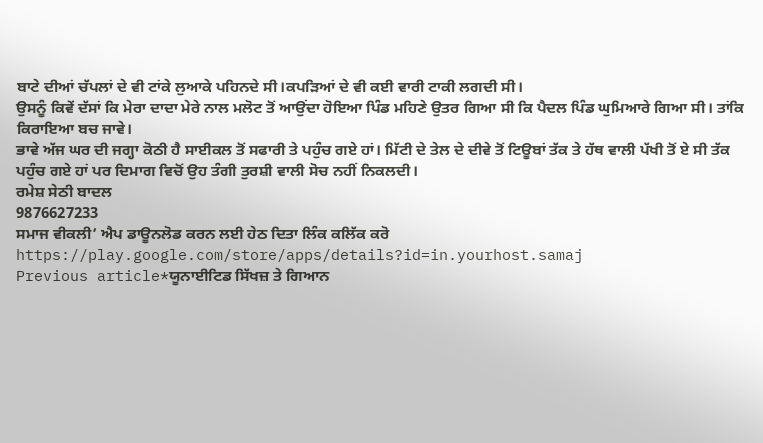ਬਾਟੇ ਦੀਆਂ ਚੱਪਲਾਂ ਦੇ ਵੀ ਟਾਂਕੇ ਲੁਆਕੇ ਪਹਿਨਦੇ ਸੀ।ਕਪੜਿਆਂ ਦੇ ਵੀ ਕਈ ਵਾਰੀ ਟਾਕੀ ਲਗਦੀ ਸੀ।
ਉਸਨੂੰ ਕਿਵੇਂ ਦੱਸਾਂ ਕਿ ਮੇਰਾ ਦਾਦਾ ਮੇਰੇ ਨਾਲ ਮਲੋਟ ਤੋਂ ਆਉਂਦਾ ਹੋਇਆ ਪਿੰਡ ਮਹਿਣੇ ਉਤਰ ਗਿਆ ਸੀ ਕਿ ਪੈਦਲ ਪਿੰਡ ਘੁਮਿਆਰੇ ਗਿਆ ਸੀ। ਤਾਂਕਿ ਕਿਰਾਇਆ ਬਚ ਜਾਵੇ।
ਭਾਵੇ ਅੱਜ ਘਰ ਦੀ ਜਗ੍ਹਾ ਕੋਠੀ ਹੈ ਸਾਈਕਲ ਤੋਂ ਸਫਾਰੀ ਤੇ ਪਹੁੰਚ ਗਏ ਹਾਂ। ਮਿੱਟੀ ਦੇ ਤੇਲ ਦੇ ਦੀਵੇ ਤੋਂ ਟਿਊਬਾਂ ਤੱਕ ਤੇ ਹੱਥ ਵਾਲੀ ਪੱਖੀ ਤੋਂ ਏ ਸੀ ਤੱਕ ਪਹੁੰਚ ਗਏ ਹਾਂ ਪਰ ਦਿਮਾਗ ਵਿਚੋਂ ਉਹ ਤੰਗੀ ਤੁਰਸ਼ੀ ਵਾਲੀ ਸੋਚ ਨਹੀਂ ਨਿਕਲਦੀ।
ਰਮੇਸ਼ ਸੇਠੀ ਬਾਦਲ
9876627233
ਸਮਾਜ ਵੀਕਲੀ’ ਐਪ ਡਾਊਨਲੋਡ ਕਰਨ ਲਈ ਹੇਠ ਦਿਤਾ ਲਿੰਕ ਕਲਿੱਕ ਕਰੋ
https://play.google.com/store/apps/details?id=in.yourhost.samaj
Previous article*ਯੂਨਾਈਟਿਡ ਸਿੱਖਜ਼ ਤੇ ਗਿਆਨ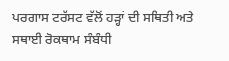ਪਰਗਾਸ ਟਰੱਸਟ ਵੱਲੋਂ ਹੜ੍ਹਾਂ ਦੀ ਸਥਿਤੀ ਅਤੇ ਸਥਾਈ ਰੋਕਥਾਮ ਸੰਬੰਧੀ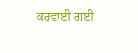ਕਰਵਾਈ ਗਈ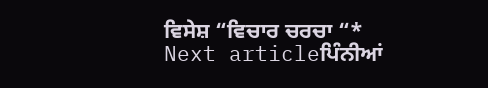ਵਿਸੇਸ਼ “ਵਿਚਾਰ ਚਰਚਾ “*
Next articleਪਿੰਨੀਆਂ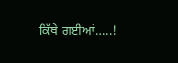ਕਿੱਥੇ ਗਈਆਂ…..!